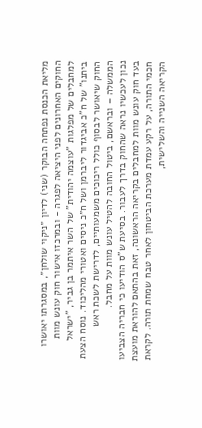מליאת הכנסת נפתחה הבוקר (שני) לדיון ״ניקוי שולחן״, במסגרתו יאושרו החוקים האחרונים לפני היציאה לפגרה - ובמרכזו אישור חוק עונש מוות למחבלים של מפלגות "עוצמה יהודית" של השר איתמר בן גביר, "ישראל ביתנו" של ח"כ אביגדור ליברמן ושל ח״כ ניסים ואטורי מהליכוד. נוסח הצעת החוק שיאושר לבסוף כולל ריכוכים משמעותיים, לדרישת לשכת ראש הממשלה – ובראשם, ביטול החובה להטיל עונש מוות על מחבל.
נכון לעכשיו נראה שהחוק בדרך לעבור. בסיעת ש"ס הודיעו כי חבריה הצביעו בעד חוק עונש מוות למחבלים בקריאה הראשונה, זאת בהתאם להוראת מועצת חכמי התורה, על רקע עמדת מערכת הביטחון לאחר טבח שמחת תורה. לקראת הקריאה השנייה והשלישית,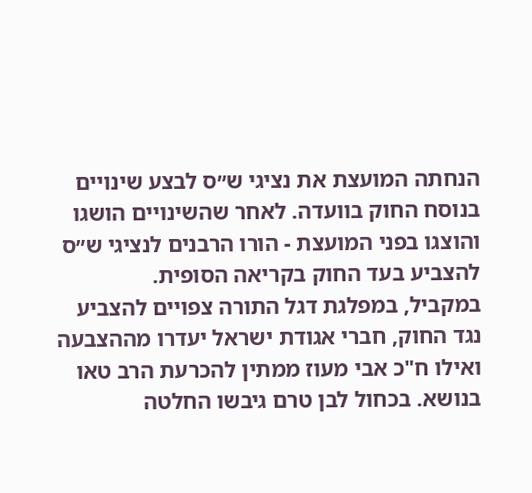הנחתה המועצת את נציגי ש״ס לבצע שינויים בנוסח החוק בוועדה. לאחר שהשינויים הושגו והוצגו בפני המועצת - הורו הרבנים לנציגי ש״ס להצביע בעד החוק בקריאה הסופית.
במקביל, במפלגת דגל התורה צפויים להצביע נגד החוק, חברי אגודת ישראל יעדרו מההצבעה ואילו ח"כ אבי מעוז ממתין להכרעת הרב טאו בנושא. בכחול לבן טרם גיבשו החלטה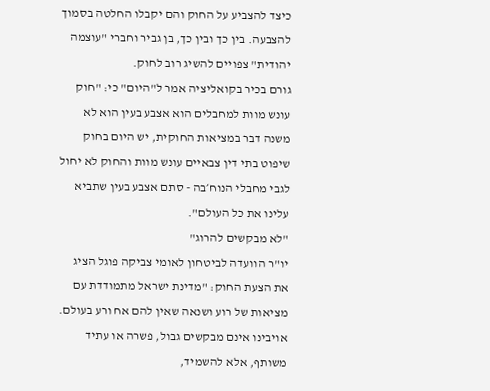כיצד להצביע על החוק והם יקבלו החלטה בסמוך להצבעה. בין כך ובין כך, בן גביר וחברי "עוצמה יהודית" צפויים להשיג רוב לחוק.
גורם בכיר בקואליציה אמר ל"היום" כי: "חוק עונש מוות למחבלים הוא אצבע בעין הוא לא משנה דבר במציאות החוקית, יש היום בחוק שיפוט בתי דין צבאיים עונש מוות והחוק לא יחול לגבי מחבלי הנוח׳בה - סתם אצבע בעין שתביא עלינו את כל העולם".
"לא מבקשים להרוג"
יו"ר הוועדה לביטחון לאומי צביקה פוגל הציג את הצעת החוק: "מדינת ישראל מתמודדת עם מציאות של רוע ושנאה שאין להם אח ורע בעולם. אויבינו אינם מבקשים גבול, פשרה או עתיד משותף, אלא להשמיד,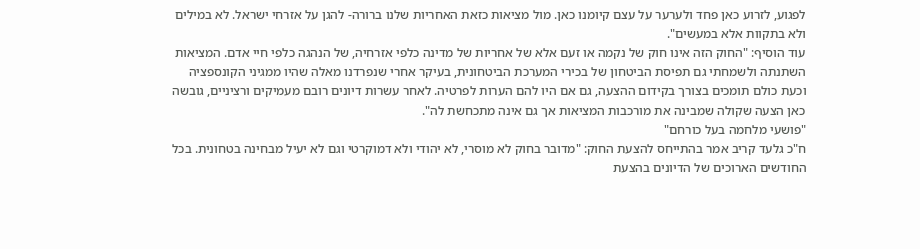לפגוע, לזרוע כאן פחד ולערער על עצם קיומנו כאן. מול מציאות כזאת האחריות שלנו ברורה- להגן על אזרחי ישראל. לא במילים ולא בתקוות אלא במעשים".
עוד הוסיף: "החוק הזה אינו חוק של נקמה או זעם אלא של אחריות של מדינה כלפי אזרחיה, של הנהגה כלפי חיי אדם. המציאות השתנתה ולשמחתי גם תפיסת הביטחון של בכירי המערכת הביטחונית, בעיקר אחרי שנפרדנו מאלה שהיו ממגיני הקונספציה וכעת כולם תומכים בצורך בקידום ההצעה, גם אם היו להם הערות לפרטיה. לאחר עשרות דיונים רובם מעמיקים ורציניים, גובשה כאן הצעה שקולה שמבינה את מורכבות המציאות אך גם אינה מתכחשת לה".
"פושעי מלחמה בעל כורחם"
ח"כ גלעד קריב אמר בהתייחס להצעת החוק: "מדובר בחוק לא מוסרי, לא יהודי ולא דמוקרטי וגם לא יעיל מבחינה בטחונית. בכל החודשים הארוכים של הדיונים בהצעת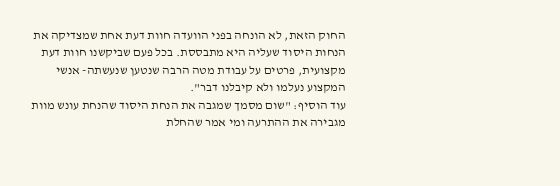החוק הזאת, לא הונחה בפני הוועדה חוות דעת אחת שמצדיקה את הנחות היסוד שעליה היא מתבססת. בכל פעם שביקשנו חוות דעת מקצועית, פרטים על עבודת מטה הרבה שנטען שנעשתה- אנשי המקצוע נעלמו ולא קיבלנו דבר".
עוד הוסיף: "שום מסמך שמגבה את הנחת היסוד שהנחת עונש מוות מגבירה את ההתרעה ומי אמר שהחלת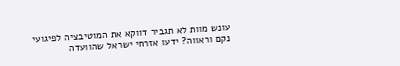עונש מוות לא תגביר דווקא את המוטיבציה לפיגועי נקם וראווה? ידעו אזרחי ישראל שהוועדה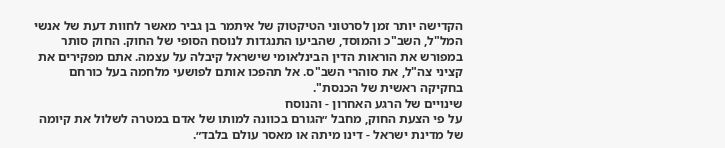הקדישה יותר זמן לסרטוני הטיקטוק של איתמר בן גביר מאשר לחוות דעת של אנשי המל"ל, השב"כ והמוסד, שהביעו התנגדות לנוסח הסופי של החוק. החוק סותר במפורש את הוראות הדין הבינלאומי שישראל קיבלה על עצמה. אתם מפקירים את קציני צה"ל, את סוהרי השב"ס. אל תהפכו אותם לפושעי מלחמה בעל כורחם בחקיקה ראשית של הכנסת".
שינויים של הרגע האחרון - והנוסח
על פי הצעת החוק, מחבל ״הגורם בכוונה למותו של אדם במטרה לשלול את קיומה של מדינת ישראל - דינו מיתה או מאסר עולם בלבד״.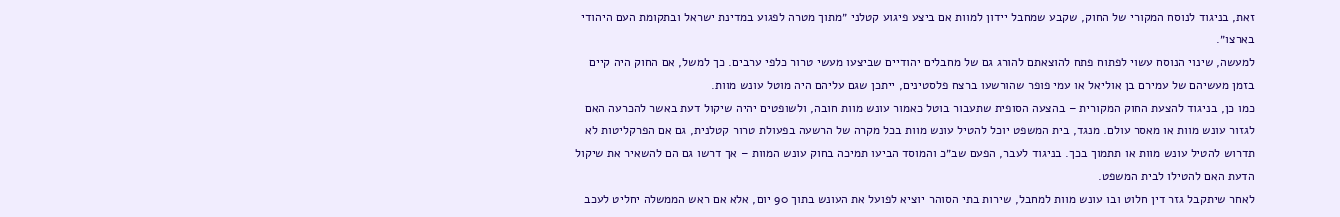זאת, בניגוד לנוסח המקורי של החוק, שקבע שמחבל יידון למוות אם ביצע פיגוע קטלני ״מתוך מטרה לפגוע במדינת ישראל ובתקומת העם היהודי בארצו״.
למעשה, שינוי הנוסח עשוי לפתוח פתח להוצאתם להורג גם של מחבלים יהודיים שביצעו מעשי טרור כלפי ערבים. כך למשל, אם החוק היה קיים בזמן מעשיהם של עמירם בן אוליאל או עמי פופר שהורשעו ברצח פלסטינים, ייתכן שגם עליהם היה מוטל עונש מוות.
כמו כן, בניגוד להצעת החוק המקורית – בהצעה הסופית שתעבור בוטל כאמור עונש מוות חובה, ולשופטים יהיה שיקול דעת באשר להכרעה האם לגזור עונש מוות או מאסר עולם. מנגד, בית המשפט יוכל להטיל עונש מוות בכל מקרה של הרשעה בפעולת טרור קטלנית, גם אם הפרקליטות לא תדרוש להטיל עונש מוות או תתמוך בכך. בניגוד לעבר, הפעם שב״כ והמוסד הביעו תמיכה בחוק עונש המוות – אך דרשו גם הם להשאיר את שיקול הדעת האם להטילו לבית המשפט.
לאחר שיתקבל גזר דין חלוט ובו עונש מוות למחבל, שירות בתי הסוהר יוציא לפועל את העונש בתוך 90 יום, אלא אם ראש הממשלה יחליט לעכב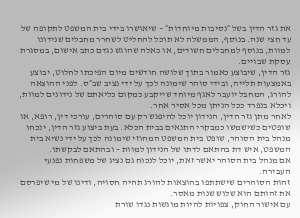את גזר הדין בשל ״נסיבות מיוחדות״ – שיאושרו בידי בית המשפט לתקופה של עד חצי שנה. בנוסף, הממשלה לא תוכל להחליט לשחרר מחבלים שנידונו למוות, בנוסף למחבלים חשודים, או כאלה שהוגש נגדם כתב אישום, במסגרת עסקת שבויים.
גזר הדין, שיבוצע כאמור בתוך שלושה חודשים מיום הפיכתו לחלוט, יבוצע באמצעות תלייה, ובידי סוהר שימונה לכך על ידי נציב שב״ס. לפני ההוצאה להורג, המחבל יועבר לאגף מיוחד שייקבע כמקום כליאתם של נידונים למוות, ויכלא בנפרד ככל הניתן מכל אסיר אחר.
לאחר מתן גזר הדין, הנידון יוכל להיפגש רק עם סוהרים, עורכי דין, רופא, או שופטים כשישמשו כמבקרי התנאים בבית הכלא. בעת ביצוע גזר הדין, ינכחו מנהל בית הסוהר, שופט בית המשפט המחוזי שימונה לכך על ידי נשיא בית המשפט, איש דת בהתאם לדתו של הנידון למוות – ובהתאם לבקשתו.
אם מנהל בית הסוהר יאשר זאת, יוכל לנכוח גם נציג של משפחות נפגעי העבירה.
זהות הסוהרים שישתתפו בהוצאות להורג תהיה חסויה, ודינו של מי שיפרסם את זהותם הוא שלוש שנות מאסר.
עם אישור החוק, צפויות להיות מוגשות נגדו שורת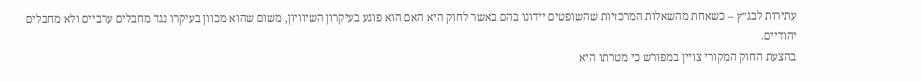עתירות לבג״ץ – כשאחת מהשאלות המרכזיות שהשופטים יידונו בהם באשר לחוק היא האם הוא פוגע בעיקרון השיוויון, משום שהוא מכוון בעיקרו נגד מחבלים ערביים ולא מחבלים יהודיים.
בהצעת החוק המקורי צויין במפורש כי מטרתו היא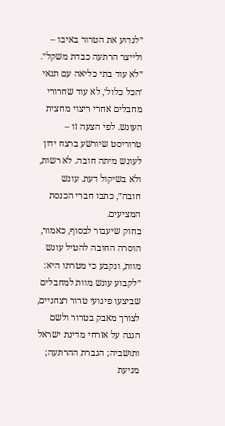״לגדוע את הטרור באיבו – ולייצר הרתעה כבדת משקל״. ״לא עוד בתי כליאה עם תנאי ׳הכל כלול׳, לא עוד שחרורי מחבלים אחרי ריצוי מחצית העונש. לפי הצעה זו – טרוריסט שיורשע ברצח ידון לעונש מיתה חובה. לא רשות, ולא בשיקול דעת. עונש חובה״, כתבו חברי הכנסת המציעים.
בחוק שיעבור לבסוף, כאמור, הוסרה החובה להטיל עונש מוות, ונקבע כי מטרתו היא: ״לקבוע עונש מוות למחבלים שביצעו פיגועי טרור רצחניים, לצורך מאבק בטרור ולשם הגנה על אזרחי מדינת ישראל ותושביה; הגברת ההרתעה; מניעת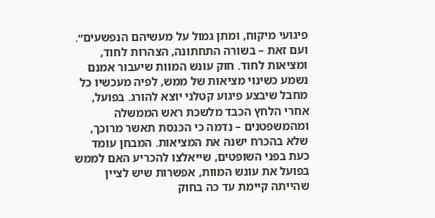פיגועי מיקוח, ומתן גמול על מעשיהם הנפשעים״.
ועם זאת – בשורה התחתונה, הצהרות לחוד, ומציאות לחוד. חוק עונש המוות שיעבור אמנם נשמע כשינוי מציאות של ממש, לפיה מעכשיו כל מחבל שיבצע פיגוע קטלני יוצא להורג. בפועל, אחרי הלחץ הכבד מלשכת ראש הממשלה ומהמשפטנים – נדמה כי הכנסת תאשר מרוכך, שלא בהכרח ישנה את המציאות. המבחן עומד כעת בפני השופטים, שייאלצו להכריע האם לממש בפועל את עונש המוות, אפשרות שיש לציין שהייתה קיימת עד כה בחוק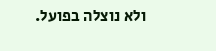ולא נוצלה בפועל.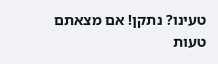טעינו? נתקן! אם מצאתם טעות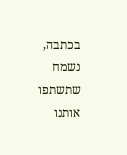בכתבה, נשמח שתשתפו אותנו